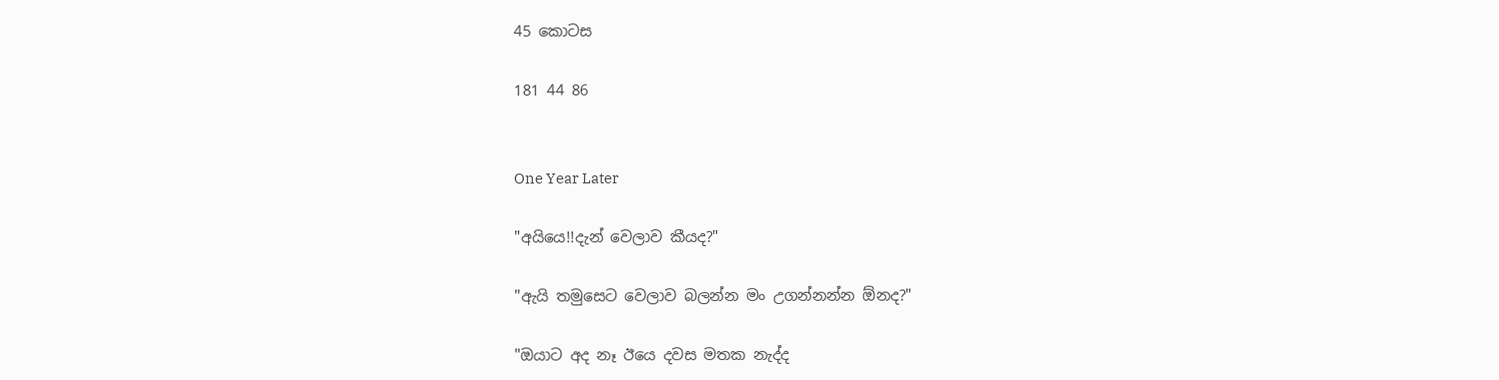45 කොටස

181 44 86


One Year Later

"අයියෙ!!දැන් වෙලාව කීයද?"

"ඇයි තමුසෙට වෙලාව බලන්න මං උගන්නන්න ඕනද?"

"ඔයාට අද නෑ ඊයෙ දවස මතක නැද්ද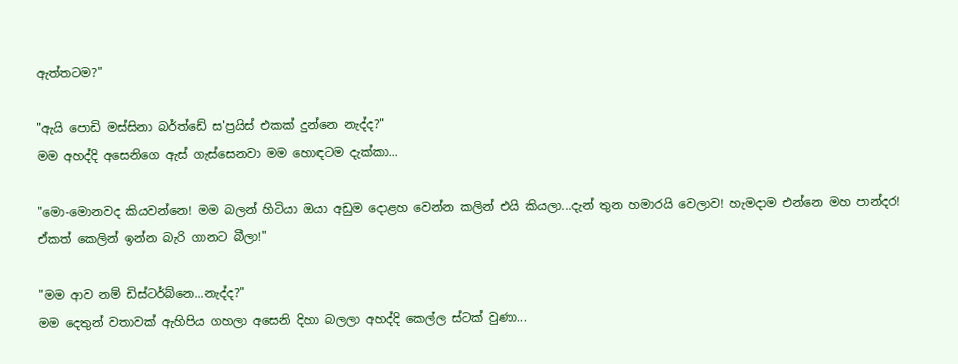ඇත්තටම?"

"ඇයි පොඩි මස්සිනා බර්ත්ඩේ ස'ප්‍රයිස් එකක් දුන්නෙ නැද්ද?"
මම අහද්දි අසෙනිගෙ ඇස් ගැස්සෙනවා මම හොඳටම දැක්කා...

"මො-මොනවද කියවන්නෙ! මම බලන් හිටියා ඔයා අඩුම දොළහ වෙන්න කලින් එයි කියලා...දැන් තුන හමාරයි වෙලාව! හැමදාම එන්නෙ මහ පාන්දර! ඒකත් කෙලින් ඉන්න බැරි ගානට බීලා!"

"මම ආව නම් ඩිස්ටර්බ්නෙ...නැද්ද?"
මම දෙතුන් වතාවක් ඇහිපිය ගහලා අසෙනි දිහා බලලා අහද්දි කෙල්ල ස්ටක් වුණා...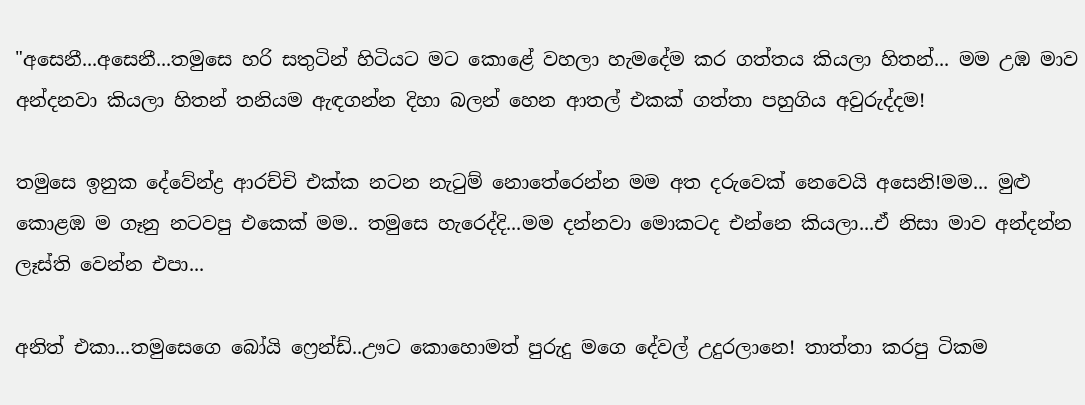"අසෙනී...අසෙනී...තමුසෙ හරි සතුටින් හිටියට මට කොළේ වහලා හැමදේම කර ගත්තය කියලා හිතන්... මම උඹ මාව අන්දනවා කියලා හිතන් තනියම ඇඳගන්න දිහා බලන් හෙන ආතල් එකක් ගත්තා පහුගිය අවුරුද්දම!

තමුසෙ ඉනුක දේවේන්ද්‍ර ආරච්චි එක්ක නටන නැටුම් නොතේරෙන්න මම අත දරුවෙක් නෙවෙයි අසෙනි!මම... මුළු කොළඹ ම ගෑනු නටවපු එකෙක් මම.. තමුසෙ හැරෙද්දි...මම දන්නවා මොකටද එන්නෙ කියලා...ඒ නිසා මාව අන්දන්න ලෑස්ති වෙන්න එපා...

අනිත් එකා...තමුසෙගෙ බෝයි ෆ්‍රෙන්ඩ්..ඌට කොහොමත් පුරුදු මගෙ දේවල් උදුරලානෙ! තාත්තා කරපු ටිකම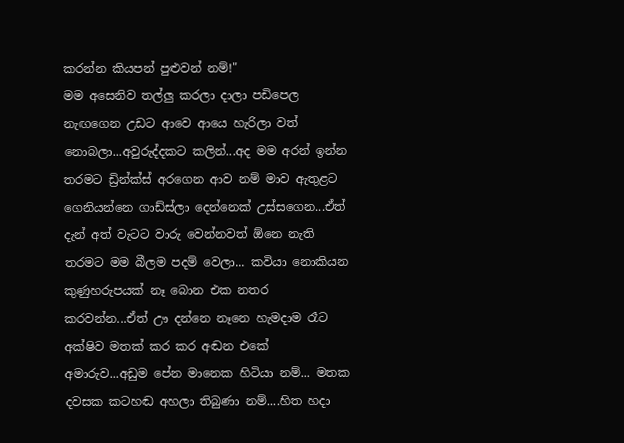කරන්න කියපන් පුළුවන් නම්!"
මම අසෙනිව තල්ලු කරලා දාලා පඩිපෙල නැඟගෙන උඩට ආවෙ ආයෙ හැරිලා වත් නොබලා...අවුරුද්දකට කලින්...අද මම අරන් ඉන්න තරමට ඩ්‍රින්ක්ස් අරගෙන ආව නම් මාව ඇතුළට ගෙනියන්නෙ ගාඩ්ස්ලා දෙන්නෙක් උස්සගෙන...ඒත් දැන් අත් වැටට වාරු වෙන්නවත් ඕනෙ නැති තරමට මම බීලම පදම් වෙලා... කවියා නොකියන කුණුහරුපයක් නෑ බොන එක නතර කරවන්න...ඒත් ඌ දන්නෙ නෑනෙ හැමදාම රෑට අක්ෂිව මතක් කර කර අඬන එකේ අමාරුව...අඩුම පේන මානෙක හිටියා නම්... මතක දවසක කටහඬ අහලා තිබුණා නම්....හිත හදා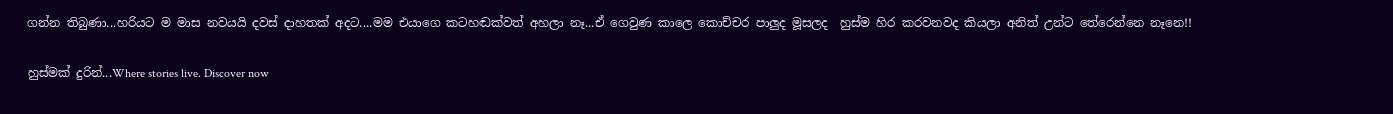ගන්න තිබුණා...හරියට ම මාස නවයයි දවස් දාහතක් අදට....මම එයාගෙ කටහඬක්වත් අහලා නෑ...ඒ ගෙවුණ කාලෙ කොච්චර පාලුද මූසලද  හුස්ම හිර කරවනවද කියලා අනිත් උන්ට තේරෙන්නෙ නෑනෙ!!

හුස්මක් දුරින්...Where stories live. Discover now